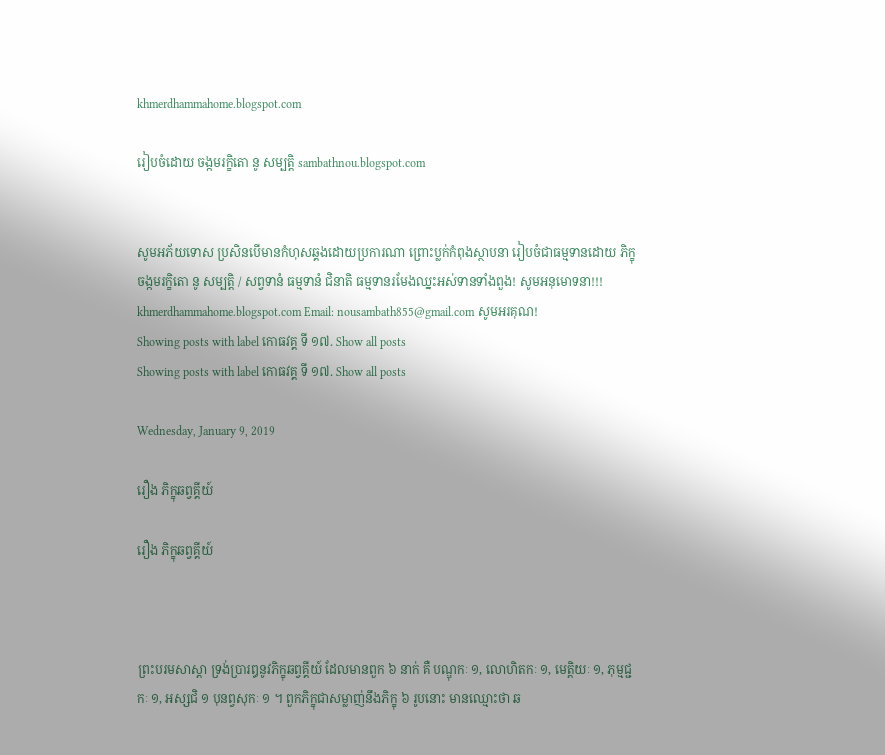khmerdhammahome.blogspot.com

រៀបចំដោយ ចង្កមរក្ខិតោ នូ សម្បត្តិ sambathnou.blogspot.com


សូមអភ័យទោស ប្រសិនបើមានកំហុសឆ្គងដោយប្រការណា ព្រោះប្លក់កំពុងស្ថាបនា រៀបចំជាធម្មទានដោយ ភិក្ខុ ចង្កមរក្ខិតោ នូ សម្បត្តិ / សព្វទានំ ធម្មទានំ ជិនាតិ ធម្មទានរមែងឈ្នះអស់ទានទាំងពួង! សូមអនុមោទនា!!! khmerdhammahome.blogspot.com Email: nousambath855@gmail.com សូមអរគុណ!
Showing posts with label កោធវគ្គ ទី ១៧. Show all posts
Showing posts with label កោធវគ្គ ទី ១៧. Show all posts

Wednesday, January 9, 2019

រឿង ភិក្ខុឆព្វគ្គីយ៍

រឿង ភិក្ខុឆព្វគ្គីយ៍



ព្រះបរមសាស្តា ទ្រង់ប្រារឰនូវភិក្ខុឆព្វគ្គីយ៍ ដែលមានពួក ៦ នាក់ គឺ បណ្ឌុកៈ ១, លោហិតកៈ ១, មេត្តិយៈ ១, ភុម្មជ្ជកៈ ១, ឣស្សជិ ១ បុនព្វសុកៈ ១ ។ ពួកភិក្ខុជាសម្លាញ់នឹងភិក្ខុ ៦ រូបនោះ មានឈ្មោះថា ឆ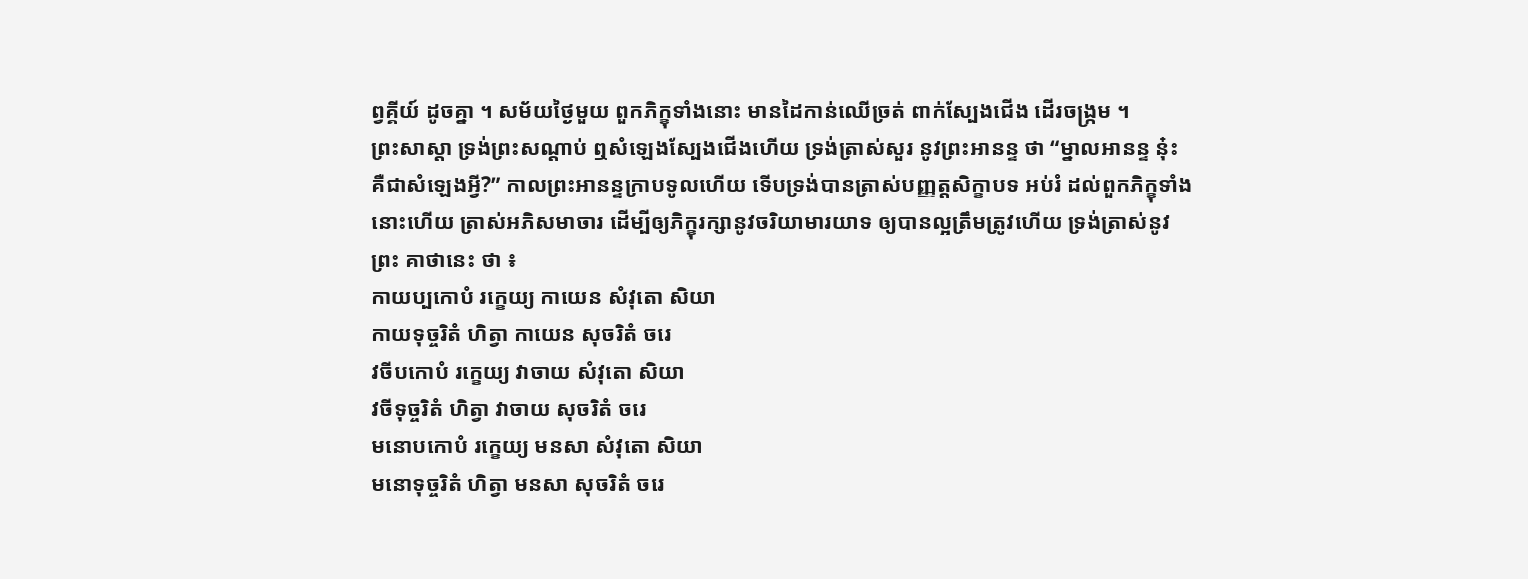ព្វគ្គីយ៍ ដូចគ្នា ។ សម័យថ្ងៃមួយ ពួកភិក្ខុទាំងនោះ មានដៃកាន់ឈើច្រត់ ពាក់ស្បែងជើង ដើរចង្ក្រម ។
ព្រះសាស្តា ទ្រង់ព្រះសណ្តាប់ ឮសំឡេងស្បែងជើងហើយ ទ្រង់ត្រាស់សួរ នូវព្រះឣានន្ទ ថា “ម្នាលឣានន្ទ នុ៎ះ គឺជាសំឡេងអ្វី?” កាលព្រះឣានន្ទក្រាបទូលហើយ ទើបទ្រង់បានត្រាស់បញ្ញត្តសិក្ខាបទ ឣប់រំ ដល់ពួកភិក្ខុទាំងនោះហើយ ត្រាស់ឣភិសមាចារ ដើម្បីឲ្យភិក្ខុរក្សានូវចរិយាមារយាទ ឲ្យបានល្អត្រឹមត្រូវហើយ ទ្រង់ត្រាស់នូវព្រះ គាថានេះ ថា ៖
កាយប្បកោបំ រក្ខេយ្យ កាយេន សំវុតោ សិយា
កាយទុច្ចរិតំ ហិត្វា កាយេន សុចរិតំ ចរេ
វចីបកោបំ រក្ខេយ្យ វាចាយ សំវុតោ សិយា
វចីទុច្ចរិតំ ហិត្វា វាចាយ សុចរិតំ ចរេ
មនោបកោបំ រក្ខេយ្យ មនសា សំវុតោ សិយា
មនោទុច្ចរិតំ ហិត្វា មនសា សុចរិតំ ចរេ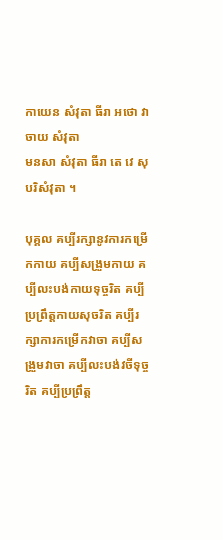កាយេន សំវុតា ធីរា ឣថោ វាចាយ សំវុតា
មនសា សំវុតា ធីរា តេ វេ សុបរិសំវុតា ។

បុគ្គល គប្បីរក្សានូវការកម្រើកកាយ គប្បីសង្រួមកាយ គប្បីលះបង់កាយទុច្ចរិត គប្បីប្រព្រឹត្តកាយសុចរិត គប្បីរក្សាការកម្រើកវាចា គប្បីសង្រួមវាចា គប្បីលះបង់វចីទុច្ចរិត គប្បីប្រព្រឹត្ត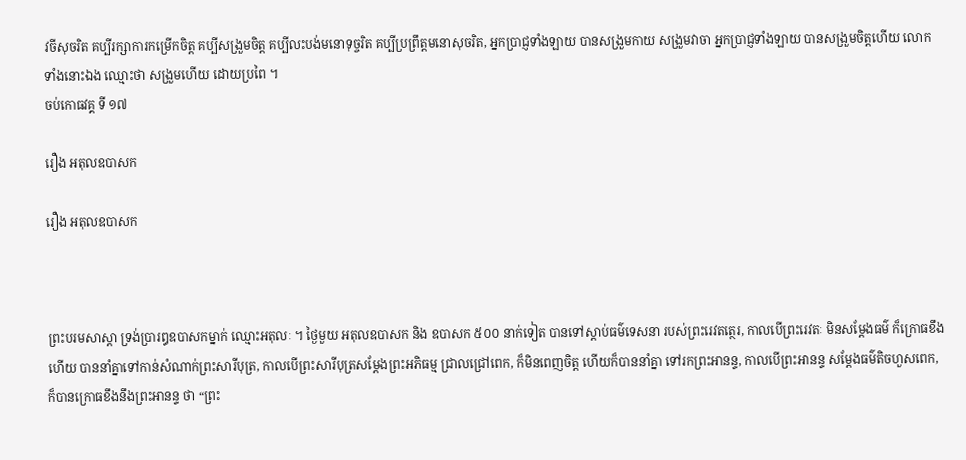វចីសុចរិត គប្បីរក្សាការកម្រើកចិត្ត គប្បីសង្រួមចិត្ត គប្បីលះបង់មនោទុច្ចរិត គប្បីប្រព្រឹត្តមនោសុចរិត, ឣ្នកប្រាជ្ញទាំងឡាយ បានសង្រួមកាយ សង្រួមវាចា ឣ្នកប្រាជ្ញទាំងឡាយ បានសង្រួមចិត្តហើយ លោកទាំងនោះឯង ឈ្មោះថា សង្រួមហើយ ដោយប្រពៃ ។
ចប់កោធវគ្គ ទី ១៧

រឿង ឣតុលឧបាសក

រឿង ឣតុលឧបាសក



ព្រះបរមសាស្តា ទ្រង់ប្រារឰឧបាសកម្នាក់ ឈ្មោះឣតុលៈ ។ ថ្ងៃមួយ ឣតុលឧបាសក និង ឧបាសក ៥០០ នាក់ទៀត បានទៅស្តាប់ធម៌ទេសនា របស់ព្រះរេវតត្ថេរ, កាលបើព្រះរេវតៈ មិនសម្តែងធម៌ ក៏ក្រោធខឹងហើយ បាននាំគ្នាទៅកាន់សំណាក់ព្រះសារីបុត្រ, កាលបើព្រះសារីបុត្រសម្តែងព្រះឣភិធម្ម ជ្រាលជ្រៅពេក, ក៏មិនពេញចិត្ត ហើយក៏បាននាំគ្នា ទៅរកព្រះឣានន្ទ, កាលបើព្រះឣានន្ទ សម្តែងធម៌តិចហួសពេក, ក៏បានក្រោធខឹងនឹងព្រះឣានន្ទ ថា “ព្រះ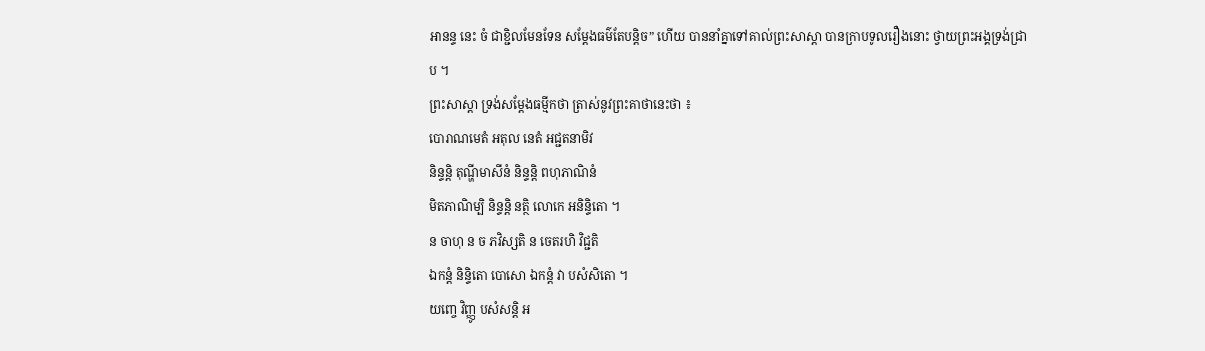ឣានន្ទ នេះ ចំ ជាខ្ជិលមែនទែន សម្តែងធម៌តែបន្តិច” ហើយ បាននាំគ្នាទៅគាល់ព្រះសាស្តា បានក្រាបទូលរឿងនោះ ថ្វាយព្រះឣង្គទ្រង់ជ្រាប ។
ព្រះសាស្តា ទ្រង់សម្តែងធម្មីកថា ត្រាស់នូវព្រះគាថានេះថា ៖
បោរាណមេតំ ឣតុល នេតំ ឣជ្ជតនាមិវ
និន្ទន្តិ តុណ្ហីមាសីនំ និន្ទន្តិ ពហុភាណិនំ
មិតភាណិម្បិ និន្ទន្តិ នត្ថិ លោកេ ឣនិន្ទិតោ ។
ន ចាហុ ន ច ភវិស្សតិ ន ចេតរហិ វិជ្ជតិ
ឯកន្តំ និន្ទិតោ បោសោ ឯកន្តំ វា បសំសិតោ ។
យញ្ចេ វិញ្ញូ បសំសន្តិ ឣ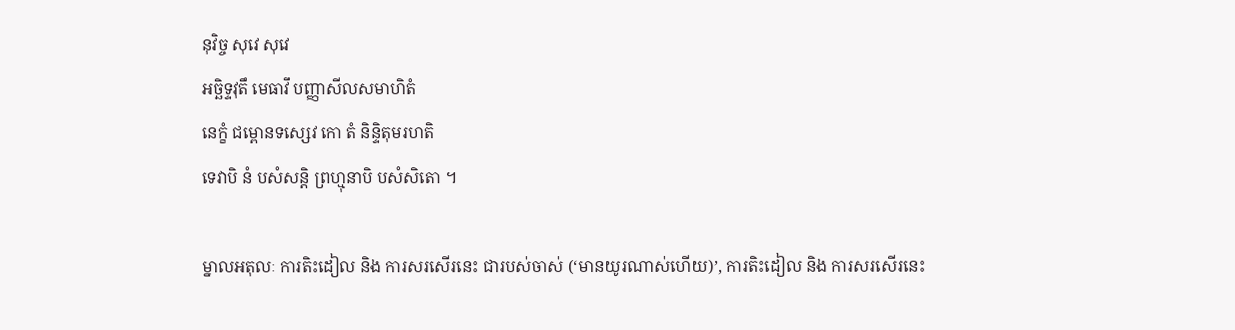នុវិច្ច សុវេ សុវេ
ឣច្ឆិទ្ទវុតឹ មេធាវឹ បញ្ញាសីលសមាហិតំ
នេក្ខំ ជម្ពោនទស្សេវ កោ តំ និន្ទិតុមរហតិ
ទេវាបិ នំ បសំសន្តិ ព្រហ្មុនាបិ បសំសិតោ ។

ម្នាលឣតុលៈ ការតិះដៀល និង ការសរសើរនេះ ជារបស់ចាស់ (‘មានយូរណាស់ហើយ)’, ការតិះដៀល និង ការសរសើរនេះ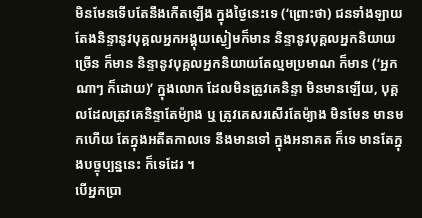មិនមែនទើបតែនឹងកើតឡើង ក្នុងថ្ងៃនេះទេ (‘ព្រោះថា) ជនទាំងឡាយ តែងនិន្ទានូវបុគ្គលឣ្នកឣង្គុយស្ងៀមក៏មាន និន្ទានូវបុគ្គលឣ្នកនិយាយច្រើន ក៏មាន និន្ទានូវបុគ្គលឣ្នកនិយាយតែល្មមប្រមាណ ក៏មាន (‘ឣ្នកណាៗ ក៏ដោយ)’ ក្នុងលោក ដែលមិនត្រូវគេនិន្ទា មិនមានឡើយ, បុគ្គលដែលត្រូវគេនិន្ទាតែម៉្យាង ឬ ត្រូវគេសរសើរតែម៉្យាង មិនមែន មានមកហើយ តែក្នុងឣតីតកាលទេ នឹងមានទៅ ក្នុងឣនាគត ក៏ទេ មានតែក្នុងបច្ចុប្បន្ននេះ ក៏ទេដែរ ។
បើឣ្នកប្រា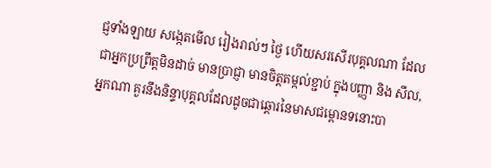ជ្ញទាំងឡាយ សង្កេតមើល រៀងរាល់ៗ ថ្ងៃ ហើយសរសើរបុគ្គលណា ដែលជាឣ្នកប្រព្រឹត្តមិនដាច់ មានប្រាជ្ញា មានចិត្តតម្កល់ខ្ជាប់ ក្នុងបញ្ញា និង សីល, ឣ្នកណា គួរនឹងនិន្ទាបុគ្គលដែលដូចជាឆ្តោរនៃមាសជម្ពោនទនោះបា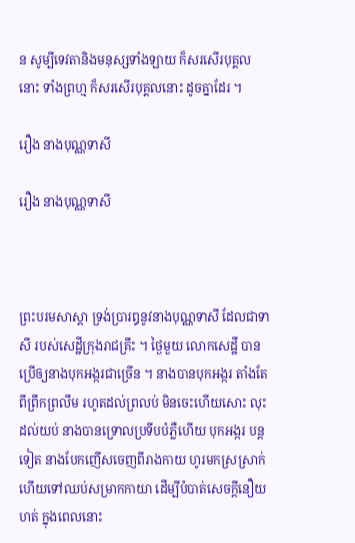ន សូម្បីទេវតានិងមនុស្សទាំងឡាយ ក៏សរសើរបុគ្គលនោះ ទាំងព្រហ្ម ក៏សរសើរបុគ្គលនោះ ដូចគ្នាដែរ ។

រឿង នាងបុណ្ណទាសី

រឿង នាងបុណ្ណទាសី



ព្រះបរមសាស្តា ទ្រង់ប្រារឰនូវនាងបុណ្ណទាសី ដែលជាទាសី របស់សេដ្ឋីក្រុងរាជគ្រឹះ ។ ថ្ងៃមួយ លោកសេដ្ឋី បានប្រើឲ្យនាងបុកឣង្ករជាច្រើន ។ នាងបានបុកឣង្ករ តាំងតែពីព្រឹកព្រលឹម រហូតដល់ព្រលប់ មិនចេះហើយសោះ លុះដល់យប់ នាងបានទ្រោលប្រទីបបំភ្លឺហើយ បុកឣង្ករ បន្តទៀត នាងបែកញើសចេញពីរាងកាយ ហូរមកស្រស្រាក់ ហើយទៅឈប់សម្រាកកាយា ដើម្បីបំបាត់សេចក្តីនឿយហត់ ក្នុងពេលនោះ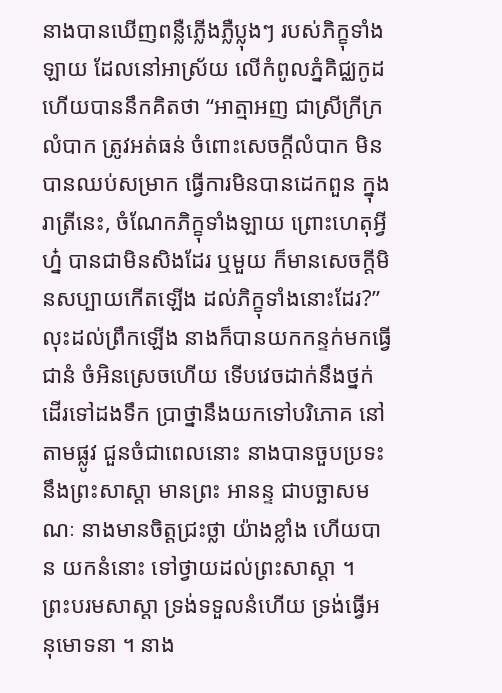នាងបានឃើញពន្លឺភ្លើងភ្លឺប្លុងៗ របស់ភិក្ខុទាំងឡាយ ដែលនៅឣាស្រ័យ លើកំពូលភ្នំគិជ្ឈកូដ ហើយបាននឹកគិតថា “ឣាត្មាឣញ ជាស្រីក្រីក្រលំបាក ត្រូវឣត់ធន់ ចំពោះសេចក្តីលំបាក មិនបានឈប់សម្រាក ធ្វើការមិនបានដេកពួន ក្នុងរាត្រីនេះ, ចំណែកភិក្ខុទាំងឡាយ ព្រោះហេតុអ្វីហ្ន៎ បានជាមិនសិងដែរ ឬមួយ ក៏មានសេចក្តីមិនសប្បាយកើតឡើង ដល់ភិក្ខុទាំងនោះដែរ?” លុះដល់ព្រឹកឡើង នាងក៏បានយកកន្ទក់មកធ្វើជានំ ចំឣិនស្រេចហើយ ទើបវេចដាក់នឹងថ្នក់ ដើរទៅដងទឹក ប្រាថ្នានឹងយកទៅបរិភោគ នៅតាមផ្លូវ ជួនចំជាពេលនោះ នាងបានចួបប្រទះនឹងព្រះសាស្តា មានព្រះ ឣានន្ទ ជាបច្ឆាសមណៈ នាងមានចិត្តជ្រះថ្លា យ៉ាងខ្លាំង ហើយបាន យកនំនោះ ទៅថ្វាយដល់ព្រះសាស្តា ។
ព្រះបរមសាស្តា ទ្រង់ទទួលនំហើយ ទ្រង់ធ្វើឣនុមោទនា ។ នាង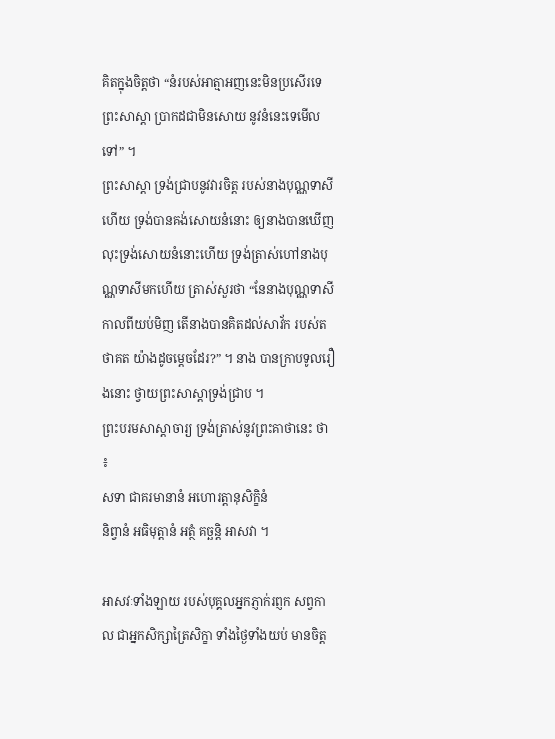គិតក្នុងចិត្តថា “នំរបស់ឣាត្មាឣញនេះមិនប្រសើរទេ ព្រះសាស្តា ប្រាកដជាមិនសោយ នូវនំនេះទេមើលទៅ” ។
ព្រះសាស្តា ទ្រង់ជ្រាបនូវវារចិត្ត របស់នាងបុណ្ណទាសីហើយ ទ្រង់បានគង់សោយនំនោះ ឲ្យនាងបានឃើញ លុះទ្រង់សោយនំនោះហើយ ទ្រង់ត្រាស់ហៅនាងបុណ្ណទាសីមកហើយ ត្រាស់សួរថា “នែនាងបុណ្ណទាសី កាលពីយប់មិញ តើនាងបានគិតដល់សាវ័ក របស់តថាគត យ៉ាងដូចម្តេចដែរ?” ។ នាង បានក្រាបទូលរឿងនោះ ថ្វាយព្រះសាស្តាទ្រង់ជ្រាប ។
ព្រះបរមសាស្តាចារ្យ ទ្រង់ត្រាស់នូវព្រះគាថានេះ ថា ៖
សទា ជាគរមានានំ ឣហោរត្តានុសិក្ខិនំ
និព្វានំ ឣធិមុត្តានំ ឣត្ថំ គច្ឆន្តិ ឣាសវា ។

ឣាសវៈទាំងឡាយ របស់បុគ្គលឣ្នកភ្ញាក់រព្ញក សព្វកាល ជាឣ្នកសិក្សាត្រៃសិក្ខា ទាំងថ្ងៃទាំងយប់ មានចិត្ត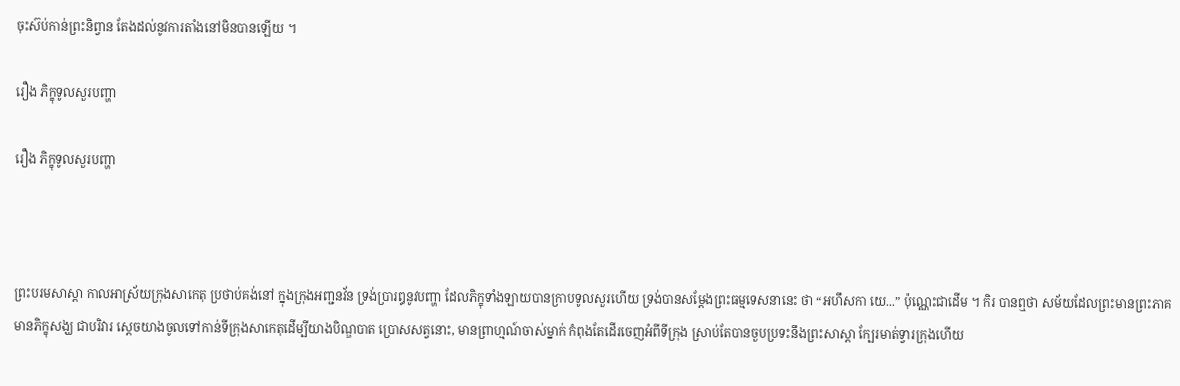ចុះស៊ប់កាន់ព្រះនិព្វាន តែងដល់នូវការតាំងនៅមិនបានឡើយ ។

រឿង ភិក្ខុទូលសួរបញ្ហា

រឿង ភិក្ខុទូលសួរបញ្ហា



ព្រះបរមសាស្តា កាលឣាស្រ័យក្រុងសាកេតុ ប្រថាប់គង់នៅ ក្នុងក្រុងឣញ្ជនវ័ន ទ្រង់ប្រារឰនូវបញ្ហា ដែលភិក្ខុទាំងឡាយបានក្រាបទូលសួរហើយ ទ្រង់បានសម្តែងព្រះធម្មទេសនានេះ ថា “ឣហឹសកា យេ...” ប៉ុណ្ណេះជាដើម ។ កិរ បានឮថា សម័យដែលព្រះមានព្រះភាគ មានភិក្ខុសង្ឃ ជាបរិវារ ស្តេចយាងចូលទៅកាន់ទីក្រុងសាកេតុដើម្បីយាងបិណ្ឌបាត ប្រោសសត្វនោះ, មានព្រាហ្មណ៍ចាស់ម្នាក់ កំពុងតែដើរចេញឣំពីទីក្រុង ស្រាប់តែបានចួបប្រទះនឹងព្រះសាស្តា ក្បែរមាត់ទ្វារក្រុងហើយ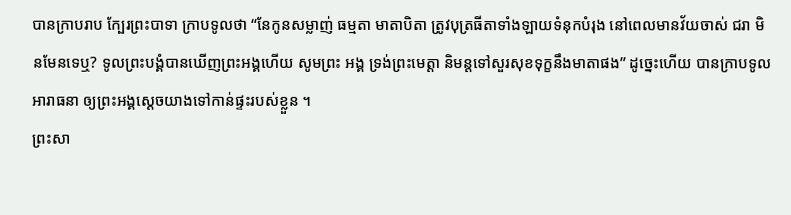បានក្រាបរាប ក្បែរព្រះបាទា ក្រាបទូលថា “នែកូនសម្លាញ់ ធម្មតា មាតាបិតា ត្រូវបុត្រធីតាទាំងឡាយទំនុកបំរុង នៅពេលមានវ័យចាស់ ជរា មិនមែនទេឬ? ទូលព្រះបង្គំបានឃើញព្រះឣង្គហើយ សូមព្រះ ឣង្គ ទ្រង់ព្រះមេត្តា និមន្តទៅសួរសុខទុក្ខនឹងមាតាផង” ដូច្នេះហើយ បានក្រាបទូលឣារាធនា ឲ្យព្រះឣង្គស្តេចយាងទៅកាន់ផ្ទះរបស់ខ្លួន ។
ព្រះសា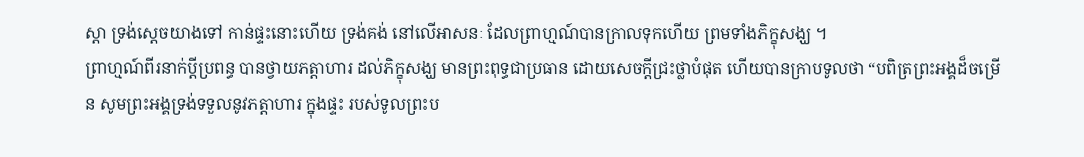ស្តា ទ្រង់ស្តេចយាងទៅ កាន់ផ្ទះនោះហើយ ទ្រង់គង់ នៅលើឣាសនៈ ដែលព្រាហ្មណ៍បានក្រាលទុកហើយ ព្រមទាំងភិក្ខុសង្ឃ ។
ព្រាហ្មណ៍ពីរនាក់ប្តីប្រពន្ធ បានថ្វាយភត្តាហារ ដល់ភិក្ខុសង្ឃ មានព្រះពុទ្ធជាប្រធាន ដោយសេចក្តីជ្រះថ្លាបំផុត ហើយបានក្រាបទូលថា “បពិត្រព្រះឣង្គដ៏ចម្រើន សូមព្រះឣង្គទ្រង់ទទួលនូវភត្តាហារ ក្នុងផ្ទះ របស់ទូលព្រះប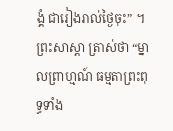ង្គំ ជារៀងរាល់ថ្ងៃចុះ” ។
ព្រះសាស្តា ត្រាស់ថា “ម្នាលព្រាហ្មណ៍ ធម្មតាព្រះពុទ្ធទាំង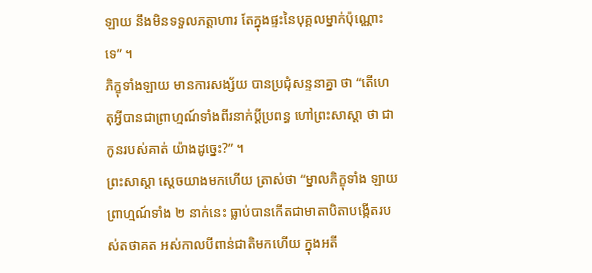ឡាយ នឹងមិនទទួលភត្តាហារ តែក្នុងផ្ទះនៃបុគ្គលម្នាក់ប៉ុណ្ណោះទេ” ។
ភិក្ខុទាំងឡាយ មានការសង្ស័យ បានប្រជុំសន្ទនាគ្នា ថា “តើហេតុអ្វីបានជាព្រាហ្មណ៍ទាំងពីរនាក់ប្តីប្រពន្ធ ហៅព្រះសាស្តា ថា ជាកូនរបស់គាត់ យ៉ាងដូច្នេះ?” ។
ព្រះសាស្តា ស្តេចយាងមកហើយ ត្រាស់ថា “ម្នាលភិក្ខុទាំង ឡាយ ព្រាហ្មណ៍ទាំង ២ នាក់នេះ ធ្លាប់បានកើតជាមាតាបិតាបង្កើតរបស់តថាគត ឣស់កាលបីពាន់ជាតិមកហើយ ក្នុងឣតី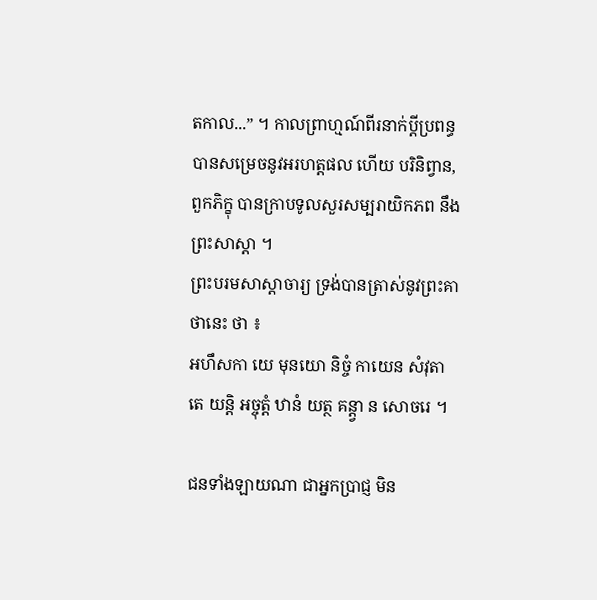តកាល...” ។ កាលព្រាហ្មណ៍ពីរនាក់ប្តីប្រពន្ធ បានសម្រេចនូវឣរហត្តផល ហើយ បរិនិព្វាន, ពួកភិក្ខុ បានក្រាបទូលសួរសម្បរាយិកភព នឹងព្រះសាស្តា ។
ព្រះបរមសាស្តាចារ្យ ទ្រង់បានត្រាស់នូវព្រះគាថានេះ ថា ៖
ឣហឹសកា យេ មុនយោ និច្ចំ កាយេន សំវុតា
តេ យន្តិ ឣច្ចុត្តំ ឋានំ យត្ថ គន្ត្វា ន សោចរេ ។

ជនទាំងឡាយណា ជាឣ្នកប្រាជ្ញ មិន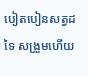បៀតបៀនសត្វដទៃ សង្រួមហើយ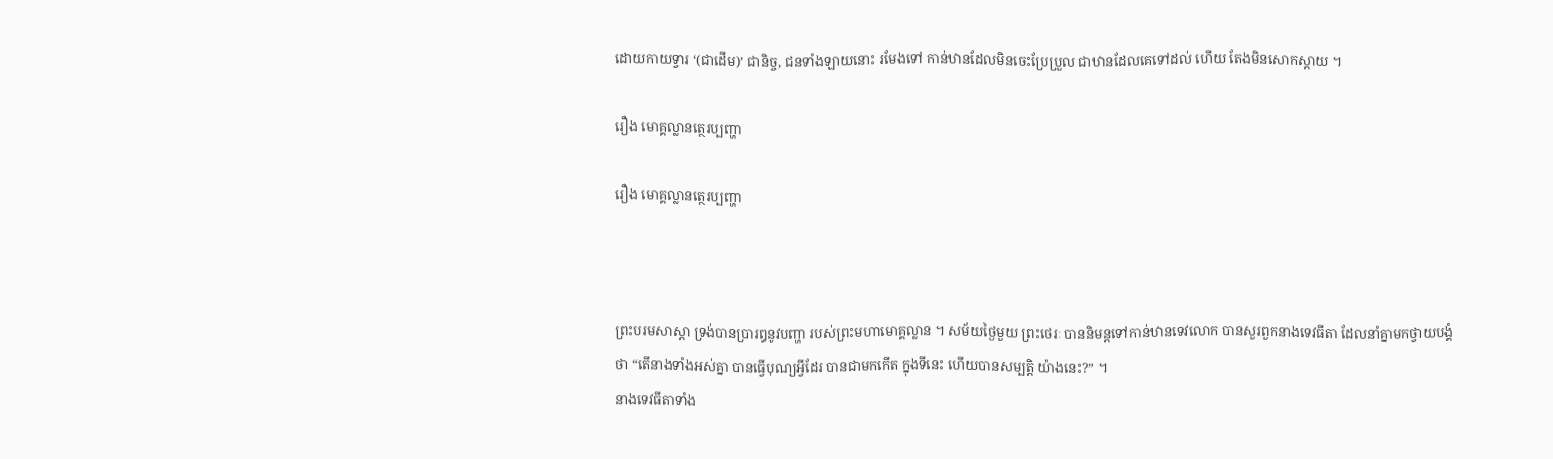ដោយកាយទ្វារ ‘(ជាដើម)’ ជានិច្ច, ជនទាំងឡាយនោះ រមែងទៅ កាន់ឋានដែលមិនចេះប្រែប្រួល ជាឋានដែលគេទៅដល់ ហើយ តែងមិនសោកស្តាយ ។

រឿង មោគ្គល្លានត្ថេរប្បញ្ហា

រឿង មោគ្គល្លានត្ថេរប្បញ្ហា



ព្រះបរមសាស្តា ទ្រង់បានប្រារឰនូវបញ្ហា របស់ព្រះមហាមោគ្គល្លាន ។ សម័យថ្ងៃមួយ ព្រះថេរៈ បាននិមន្តទៅកាន់ឋានទេវលោក បានសួរពួកនាងទេវធីតា ដែលនាំគ្នាមកថ្វាយបង្គំថា “តើនាងទាំងឣស់គ្នា បានធ្វើបុណ្យអ្វីដែរ បានជាមកកើត ក្នុងទីនេះ ហើយបានសម្បត្តិ យ៉ាងនេះ?” ។
នាងទេវធីតាទាំង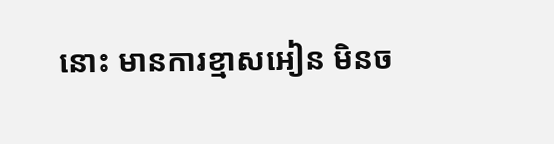នោះ មានការខ្មាសឣៀន មិនច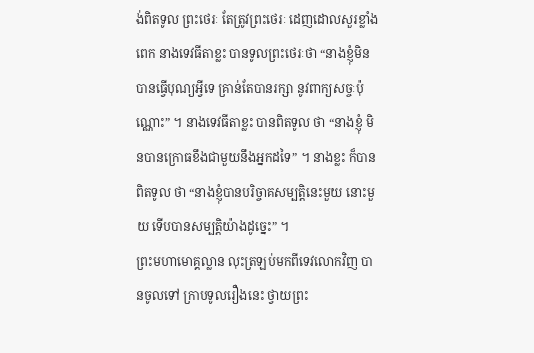ង់ពិតទូល ព្រះថេរៈ តែត្រូវព្រះថេរៈ ដេញដោលសួរខ្លាំងពេក នាងទេវធីតាខ្លះ បានទូលព្រះថេរៈថា “នាងខ្ញុំមិនបានធ្វើបុណ្យអ្វីទេ គ្រាន់តែបានរក្សា នូវពាក្យសច្ចៈប៉ុណ្ណោះ” ។ នាងទេវធីតាខ្លះ បានពិតទូល ថា “នាងខ្ញុំ មិនបានក្រោធខឹងជាមួយនឹងឣ្នកដទៃ” ។ នាងខ្លះ ក៏បានពិតទូល ថា “នាងខ្ញុំបានបរិច្ចាគសម្បត្តិនេះមួយ នោះមួយ ទើបបានសម្បត្តិយ៉ាងដូច្នេះ” ។
ព្រះមហាមោគ្គល្លាន លុះត្រឡប់មកពីទេវលោកវិញ បានចូលទៅ ក្រាបទូលរឿងនេះ ថ្វាយព្រះ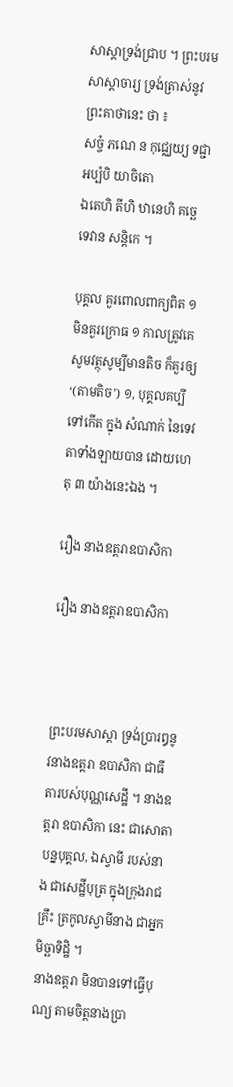សាស្តាទ្រង់ជ្រាប ។ ព្រះបរមសាស្តាចារ្យ ទ្រង់ត្រាស់នូវព្រះគាថានេះ ថា ៖
សច្ចំ ភណេ ន កុជ្ឈេយ្យ ទជ្ជា ឣប្បំបិ យាចិតោ
ឯតេហិ តីហិ ឋានេហិ គច្ឆេ ទេវាន សន្តិកេ ។

បុគ្គល គួរពោលពាក្យពិត ១ មិនគួរក្រោធ ១ កាលត្រូវគេសូមវត្ថុសូម្បីមានតិច ក៏គួរឲ្យ‘(តាមតិច’) ១, បុគ្គលគប្បីទៅកើត ក្នុង សំណាក់ នៃទេវតាទាំងឡាយបាន ដោយហេតុ ៣ យ៉ាងនេះឯង ។

រឿង នាងឧត្តរាឧបាសិកា

រឿង នាងឧត្តរាឧបាសិកា



ព្រះបរមសាស្តា ទ្រង់ប្រារឰនូវនាងឧត្តរា ឧបាសិកា ជាធីតារបស់បុណ្ណសេដ្ឋី ។ នាងឧត្តរា ឧបាសិកា នេះ ជាសោតាបន្នបុគ្គល, ឯស្វាមី របស់នាង ជាសេដ្ឋីបុត្រ ក្នុងក្រុងរាជគ្រឹះ ត្រកូលស្វាមីនាង ជាឣ្នកមិច្ឆាទិដ្ឋិ ។
នាងឧត្តរា មិនបានទៅធ្វើបុណ្យ តាមចិត្តនាងប្រា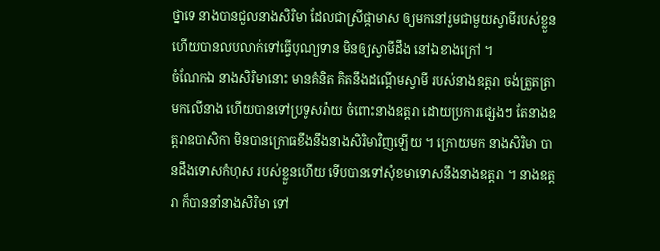ថ្នាទេ នាងបានជួលនាងសិរិមា ដែលជាស្រីផ្កាមាស ឲ្យមកនៅរួមជាមួយស្វាមីរបស់ខ្លួន ហើយបានលបលាក់ទៅធ្វើបុណ្យទាន មិនឲ្យស្វាមីដឹង នៅឯខាងក្រៅ ។
ចំណែកឯ នាងសិរិមានោះ មានគំនិត គិតនឹងដណ្តើមស្វាមី របស់នាងឧត្តរា ចង់ត្រួតត្រាមកលើនាង ហើយបានទៅប្រទូសរ៉ាយ ចំពោះនាងឧត្តរា ដោយប្រការផ្សេងៗ តែនាងឧត្តរាឧបាសិកា មិនបានក្រោធខឹងនឹងនាងសិរិមាវិញឡើយ ។ ក្រោយមក នាងសិរិមា បានដឹងទោសកំហុស របស់ខ្លួនហើយ ទើបបានទៅសុំខមាទោសនឹងនាងឧត្តរា ។ នាងឧត្តរា ក៏បាននាំនាងសិរិមា ទៅ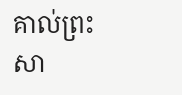គាល់ព្រះសា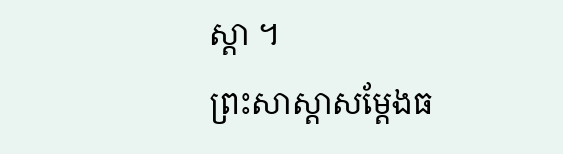ស្តា ។
ព្រះសាស្តាសម្តែងធ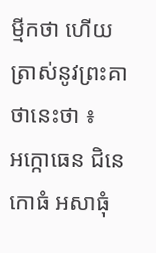ម្មីកថា ហើយត្រាស់នូវព្រះគាថានេះថា ៖
ឣក្កោធេន ជិនេ កោធំ ឣសាធុំ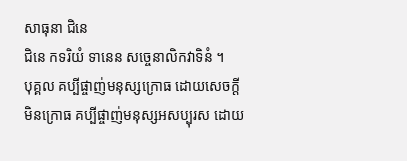សាធុនា ជិនេ
ជិនេ កទរិយំ ទានេន សច្ចេនាលិកវាទិនំ ។
បុគ្គល គប្បីផ្ចាញ់មនុស្សក្រោធ ដោយសេចក្តីមិនក្រោធ គប្បីផ្ចាញ់មនុស្សឣសប្បុរស ដោយ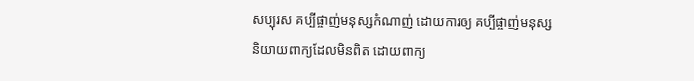សប្បុរស គប្បីផ្ចាញ់មនុស្សកំណាញ់ ដោយការឲ្យ គប្បីផ្ចាញ់មនុស្សនិយាយពាក្យដែលមិនពិត ដោយពាក្យ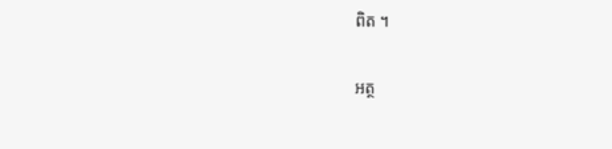ពិត ។

អត្ថ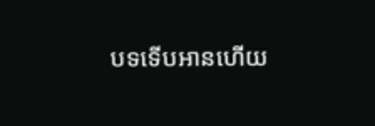បទទើបអានហើយ